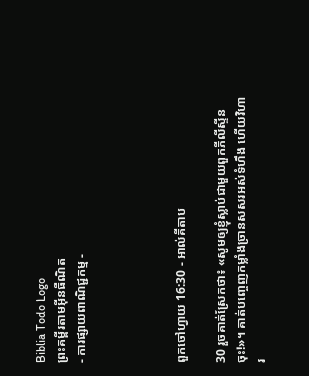Biblia Todo Logo
ព្រះគម្ពីរតាមអ៊ីនធឺណិត
- ការផ្សាយពាណិជ្ជកម្ម -




ពួកចៅ‌ហ្វាយ 16:30 - អាល់គីតាប

30 រួចគាត់ស្រែកថា៖ «សូមឲ្យខ្ញុំស្លាប់ជាមួយពួកភីលី‌ស្ទីនចុះ!»។ គាត់បញ្ចេញកម្លាំងច្រានសសរអស់ទំហឹង ហើយវិហារ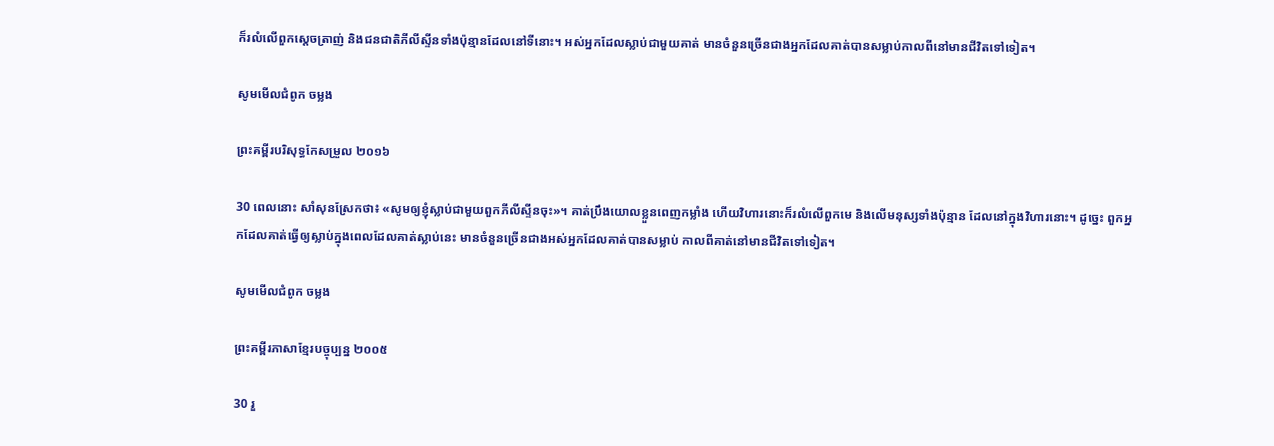ក៏រលំលើពួកស្តេចត្រាញ់ និងជន‌ជាតិភីលី‌ស្ទីនទាំងប៉ុន្មានដែលនៅទីនោះ។ អស់អ្នកដែលស្លាប់ជាមួយគាត់ មានចំនួនច្រើនជាងអ្នកដែលគាត់បានសម្លាប់កាលពីនៅមានជីវិតទៅទៀត។

សូមមើលជំពូក ចម្លង

ព្រះគម្ពីរបរិសុទ្ធកែសម្រួល ២០១៦

30 ពេលនោះ សាំសុនស្រែកថា៖ «សូមឲ្យខ្ញុំស្លាប់ជាមួយពួកភីលី‌ស្ទីនចុះ»។ គាត់ប្រឹងយោលខ្លួនពេញកម្លាំង ហើយវិហារនោះក៏រលំលើពួកមេ និងលើមនុស្សទាំងប៉ុន្មាន ដែលនៅក្នុងវិហារនោះ។ ដូច្នេះ ពួកអ្នកដែលគាត់ធ្វើឲ្យស្លាប់ក្នុងពេលដែលគាត់ស្លាប់នេះ មានចំនួនច្រើនជាងអស់អ្នកដែលគាត់បានសម្លាប់ កាលពីគាត់នៅមានជីវិតទៅទៀត។

សូមមើលជំពូក ចម្លង

ព្រះគម្ពីរភាសាខ្មែរបច្ចុប្បន្ន ២០០៥

30 រួ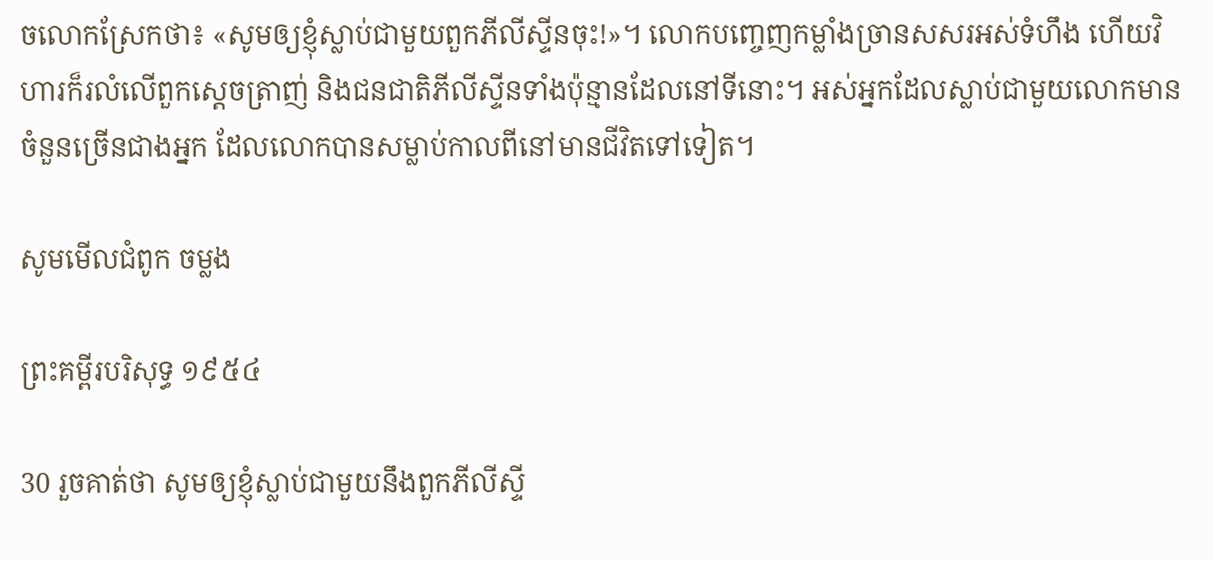ចលោកស្រែកថា៖ «សូមឲ្យខ្ញុំស្លាប់ជាមួយពួកភីលីស្ទីនចុះ!»។ លោកបញ្ចេញកម្លាំងច្រានសសរអស់ទំហឹង ហើយវិហារក៏រលំលើពួកស្ដេចត្រាញ់ និងជន‌ជាតិភីលីស្ទីនទាំងប៉ុន្មានដែលនៅទីនោះ។ អស់អ្នកដែលស្លាប់ជាមួយលោកមានចំនួនច្រើនជាងអ្នក ដែលលោកបានសម្លាប់កាលពីនៅមានជីវិតទៅទៀត។

សូមមើលជំពូក ចម្លង

ព្រះគម្ពីរបរិសុទ្ធ ១៩៥៤

30 រួចគាត់ថា សូមឲ្យខ្ញុំស្លាប់ជាមួយនឹងពួកភីលីស្ទី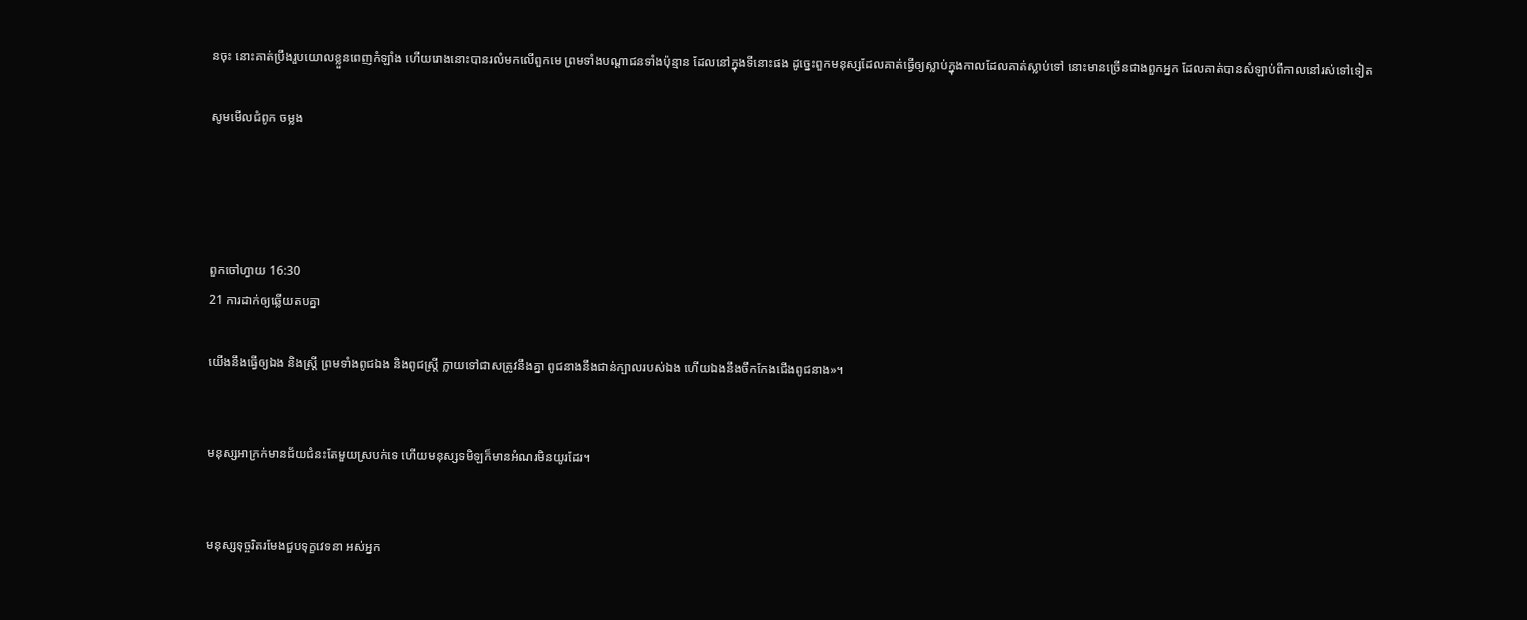នចុះ នោះគាត់ប្រឹងរួបយោលខ្លួនពេញកំឡាំង ហើយរោងនោះបានរលំមកលើពួកមេ ព្រមទាំងបណ្តាជនទាំងប៉ុន្មាន ដែលនៅក្នុងទីនោះផង ដូច្នេះពួកមនុស្សដែលគាត់ធ្វើឲ្យស្លាប់ក្នុងកាលដែលគាត់ស្លាប់ទៅ នោះមានច្រើនជាងពួកអ្នក ដែលគាត់បានសំឡាប់ពីកាលនៅរស់ទៅទៀត

សូមមើលជំពូក ចម្លង




ពួកចៅ‌ហ្វាយ 16:30
21 ការដាក់ឲ្យឆ្លើយតបគ្នា

យើងនឹងធ្វើឲ្យឯង និងស្ត្រី ព្រមទាំងពូជឯង និងពូជស្ត្រី ក្លាយទៅជាសត្រូវនឹងគ្នា ពូជនាងនឹងជាន់ក្បាលរបស់ឯង ហើយឯងនឹងចឹកកែងជើងពូជនាង»។


មនុស្សអាក្រក់មានជ័យ‌ជំនះតែមួយស្របក់ទេ ហើយមនុស្សទមិឡក៏មានអំណរមិនយូរដែរ។


មនុស្សទុច្ចរិតរមែងជួបទុក្ខវេទនា អស់អ្នក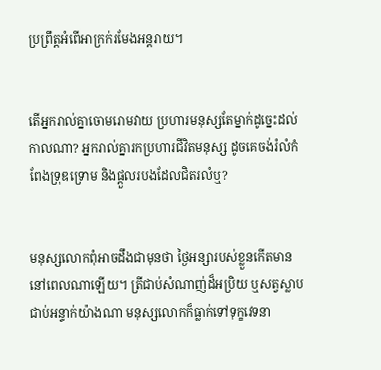ប្រព្រឹត្តអំពើអាក្រក់រមែងអន្តរាយ។


តើអ្នករាល់គ្នាចោម‌រោមវាយ ប្រហារមនុស្សតែម្នាក់ដូច្នេះដល់កាលណា? អ្នករាល់គ្នារកប្រហារជីវិតមនុស្ស ដូចគេចង់រំលំកំពែងទ្រុឌ‌ទ្រោម និងផ្ដួលរបងដែលជិតរលំឬ?


មនុស្សលោកពុំអាចដឹងជាមុនថា ថ្ងៃ‌អន្សារបស់ខ្លួនកើតមាននៅពេលណាឡើយ។ ត្រីជាប់សំណាញ់ដ៏អប្រិយ ឬសត្វស្លាបជាប់អន្ទាក់យ៉ាងណា មនុស្សលោកក៏ធ្លាក់ទៅទុក្ខវេទនា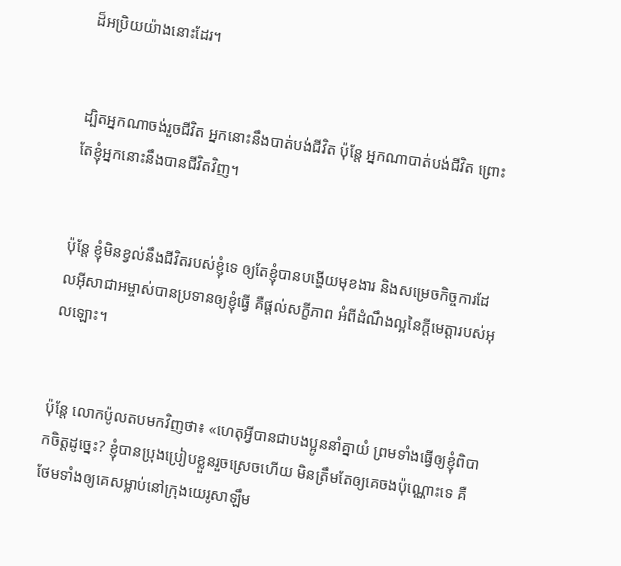ដ៏អប្រិយយ៉ាងនោះដែរ។


ដ្បិតអ្នកណាចង់រួចជីវិត អ្នកនោះនឹងបាត់បង់ជីវិត ប៉ុន្ដែ អ្នកណាបាត់បង់ជីវិត ព្រោះតែខ្ញុំអ្នកនោះនឹងបានជីវិតវិញ។


ប៉ុន្ដែ ខ្ញុំមិនខ្វល់នឹងជីវិតរបស់ខ្ញុំទេ ឲ្យតែខ្ញុំបានបង្ហើយមុខ‌ងារ និងសម្រេចកិច្ចការដែលអ៊ីសា‌ជាអម្ចាស់បានប្រទានឲ្យខ្ញុំធ្វើ គឺផ្ដល់សក្ខី‌ភាព អំពីដំណឹង‌ល្អនៃក្តីមេត្តារបស់អុលឡោះ។


ប៉ុន្ដែ លោកប៉ូលតបមកវិញថា៖ «ហេតុអ្វីបានជាបងប្អូននាំគ្នាយំ ព្រមទាំងធ្វើឲ្យខ្ញុំពិបាកចិត្ដដូច្នេះ? ខ្ញុំបានប្រុងប្រៀបខ្លួនរួចស្រេចហើយ មិនត្រឹមតែឲ្យគេចងប៉ុណ្ណោះទេ គឺថែមទាំងឲ្យគេសម្លាប់នៅក្រុងយេរូ‌សាឡឹម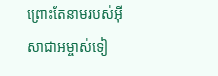ព្រោះតែនាមរបស់អ៊ីសា‌ជាអម្ចាស់ទៀ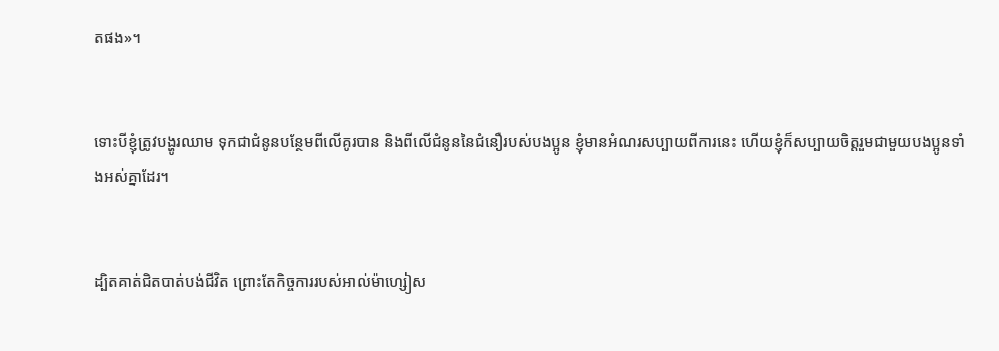តផង»។


ទោះបីខ្ញុំត្រូវបង្ហូរឈាម ទុកជាជំនូនបន្ថែមពីលើគូរបាន និងពីលើជំនូននៃជំនឿរបស់បងប្អូន ខ្ញុំមានអំណរសប្បាយពីការនេះ ហើយខ្ញុំក៏សប្បាយចិត្ដរួមជាមួយបងប្អូនទាំងអស់គ្នាដែរ។


ដ្បិតគាត់ជិតបាត់បង់ជីវិត ព្រោះតែកិច្ចការរបស់អាល់ម៉ា‌ហ្សៀស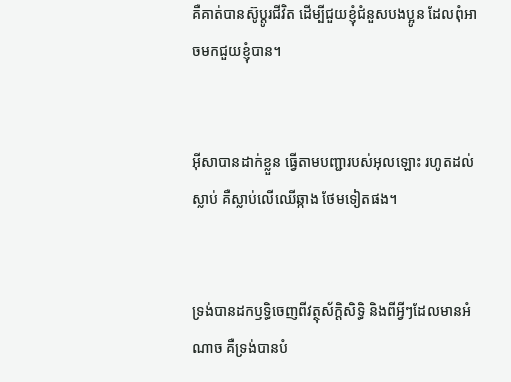គឺគាត់បានស៊ូប្ដូរជីវិត ដើម្បីជួយខ្ញុំជំនួសបងប្អូន ដែលពុំអាចមកជួយខ្ញុំបាន។


អ៊ីសាបានដាក់ខ្លួន ធ្វើតាមបញ្ជារបស់អុលឡោះ រហូតដល់ស្លាប់ គឺស្លាប់លើឈើឆ្កាង ថែមទៀតផង។


ទ្រង់បានដកឫទ្ធិចេញពីវត្ថុស័ក្តិ‌សិទ្ធិ និងពីអ្វីៗដែលមានអំណាច គឺទ្រង់បានបំ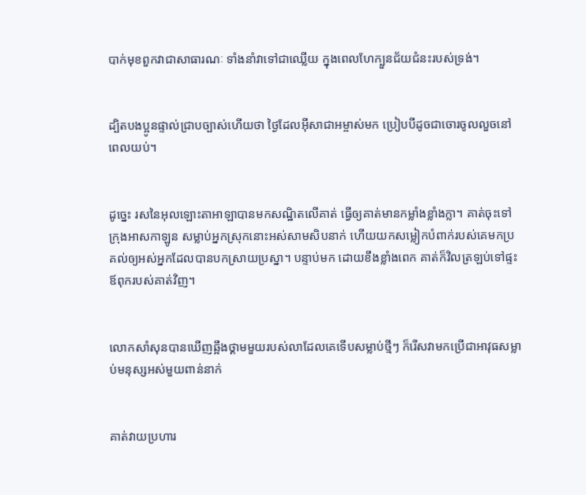បាក់មុខពួកវាជាសាធារណៈ ទាំងនាំវាទៅជាឈ្លើយ ក្នុងពេលហែក្បួនជ័យ‌ជំនះរបស់ទ្រង់។


ដ្បិតបងប្អូនផ្ទាល់ជ្រាបច្បាស់ហើយថា ថ្ងៃដែលអ៊ីសា‌ជាអម្ចាស់មក ប្រៀបបីដូចជាចោរចូលលួចនៅពេលយប់។


ដូច្នេះ រសនៃអុលឡោះ‌តាអាឡាបានមកសណ្ឋិតលើគាត់ ធ្វើឲ្យគាត់មានកម្លាំងខ្លាំងក្លា។ គាត់ចុះទៅក្រុងអាស‌កា‌ឡូន សម្លាប់អ្នកស្រុកនោះអស់សាម‌សិបនាក់ ហើយយកសម្លៀក‌បំពាក់របស់គេមកប្រគល់ឲ្យអស់អ្នកដែលបានបកស្រាយប្រស្នា។ បន្ទាប់មក ដោយខឹងខ្លាំងពេក គាត់ក៏វិលត្រឡប់ទៅផ្ទះឪពុករបស់គាត់វិញ។


លោកសាំសុនបានឃើញឆ្អឹងថ្គាមមួយរបស់លាដែលគេទើបសម្លាប់ថ្មីៗ ក៏រើសវាមកប្រើជាអាវុធសម្លាប់មនុស្សអស់មួយពាន់នាក់


គាត់វាយប្រហារ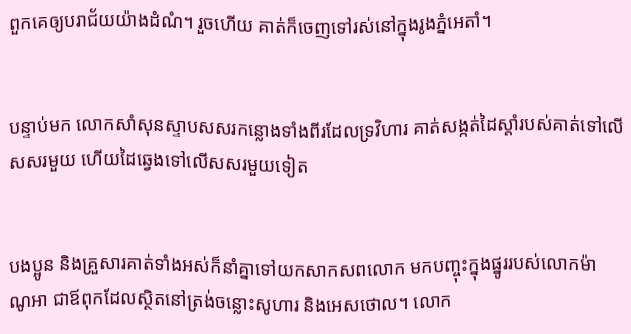ពួកគេឲ្យបរាជ័យយ៉ាងដំណំ។ រួចហើយ គាត់ក៏ចេញទៅរស់នៅក្នុងរូងភ្នំអេតាំ។


បន្ទាប់មក លោកសាំ‌សុនស្ទាបសសរកន្លោងទាំងពីរដែលទ្រវិហារ គាត់សង្កត់ដៃស្តាំរបស់គាត់ទៅលើសសរមួយ ហើយដៃឆ្វេងទៅលើសសរមួយទៀត


បង‌ប្អូន និងគ្រួសារគាត់ទាំងអស់ក៏នាំគ្នាទៅយកសាក‌សពលោក មកបញ្ចុះក្នុងផ្នូររបស់លោកម៉ាណូ‌អា ជាឪពុកដែលស្ថិតនៅត្រង់ចន្លោះសូហារ និងអេស‌ថោល។ លោក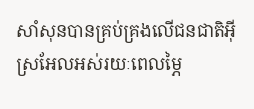សាំ‌សុនបានគ្រប់‌គ្រងលើជន‌ជាតិអ៊ីស្រ‌អែលអស់រយៈពេលម្ភៃ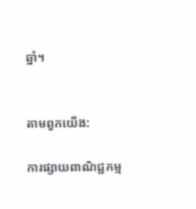ឆ្នាំ។


តាមពួកយើង:

ការផ្សាយពាណិជ្ជកម្ម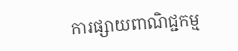ការផ្សាយពាណិជ្ជកម្ម